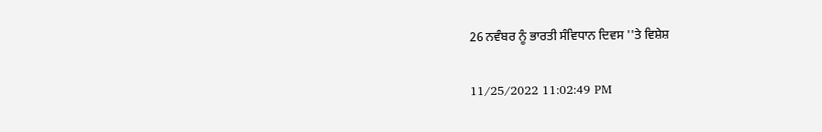26 ਨਵੰਬਰ ਨੂੰ ਭਾਰਤੀ ਸੰਵਿਧਾਨ ਦਿਵਸ ''ਤੇ ਵਿਸ਼ੇਸ਼

11/25/2022 11:02:49 PM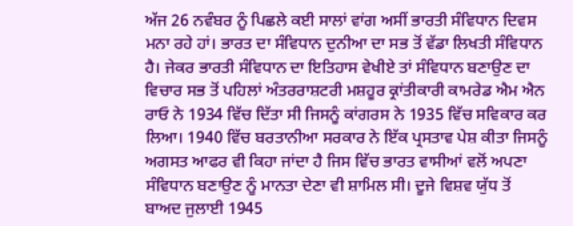ਅੱਜ 26 ਨਵੰਬਰ ਨੂੰ ਪਿਛਲੇ ਕਈ ਸਾਲਾਂ ਵਾਂਗ ਅਸੀਂ ਭਾਰਤੀ ਸੰਵਿਧਾਨ ਦਿਵਸ ਮਨਾ ਰਹੇ ਹਾਂ। ਭਾਰਤ ਦਾ ਸੰਵਿਧਾਨ ਦੁਨੀਆ ਦਾ ਸਭ ਤੋਂ ਵੱਡਾ ਲਿਖਤੀ ਸੰਵਿਧਾਨ ਹੈ। ਜੇਕਰ ਭਾਰਤੀ ਸੰਵਿਧਾਨ ਦਾ ਇਤਿਹਾਸ ਵੇਖੀਏ ਤਾਂ ਸੰਵਿਧਾਨ ਬਣਾਉਣ ਦਾ ਵਿਚਾਰ ਸਭ ਤੋਂ ਪਹਿਲਾਂ ਅੰਤਰਰਾਸ਼ਟਰੀ ਮਸ਼ਹੂਰ ਕ੍ਰਾਂਤੀਕਾਰੀ ਕਾਮਰੇਡ ਐਮ ਐਨ ਰਾਓ ਨੇ 1934 ਵਿੱਚ ਦਿੱਤਾ ਸੀ ਜਿਸਨੂੰ ਕਾਂਗਰਸ ਨੇ 1935 ਵਿੱਚ ਸਵਿਕਾਰ ਕਰ ਲਿਆ। 1940 ਵਿੱਚ ਬਰਤਾਨੀਆ ਸਰਕਾਰ ਨੇ ਇੱਕ ਪ੍ਰਸਤਾਵ ਪੇਸ਼ ਕੀਤਾ ਜਿਸਨੂੰ ਅਗਸਤ ਆਫਰ ਵੀ ਕਿਹਾ ਜਾਂਦਾ ਹੈ ਜਿਸ ਵਿੱਚ ਭਾਰਤ ਵਾਸੀਆਂ ਵਲੋਂ ਅਪਣਾ ਸੰਵਿਧਾਨ ਬਣਾਉਣ ਨੂੰ ਮਾਨਤਾ ਦੇਣਾ ਵੀ ਸ਼ਾਮਿਲ ਸੀ। ਦੂਜੇ ਵਿਸ਼ਵ ਯੁੱਧ ਤੋਂ ਬਾਅਦ ਜੁਲਾਈ 1945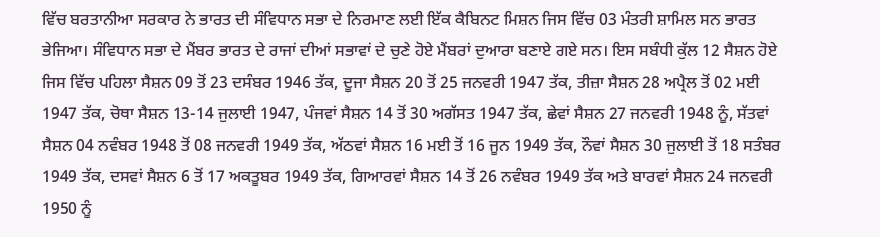ਵਿੱਚ ਬਰਤਾਨੀਆ ਸਰਕਾਰ ਨੇ ਭਾਰਤ ਦੀ ਸੰਵਿਧਾਨ ਸਭਾ ਦੇ ਨਿਰਮਾਣ ਲਈ ਇੱਕ ਕੈਬਿਨਟ ਮਿਸ਼ਨ ਜਿਸ ਵਿੱਚ 03 ਮੰਤਰੀ ਸ਼ਾਮਿਲ ਸਨ ਭਾਰਤ ਭੇਜਿਆ। ਸੰਵਿਧਾਨ ਸਭਾ ਦੇ ਮੈਂਬਰ ਭਾਰਤ ਦੇ ਰਾਜਾਂ ਦੀਆਂ ਸਭਾਵਾਂ ਦੇ ਚੁਣੇ ਹੋਏ ਮੈਂਬਰਾਂ ਦੁਆਰਾ ਬਣਾਏ ਗਏ ਸਨ। ਇਸ ਸਬੰਧੀ ਕੁੱਲ 12 ਸੈਸ਼ਨ ਹੋਏ ਜਿਸ ਵਿੱਚ ਪਹਿਲਾ ਸੈਸ਼ਨ 09 ਤੋਂ 23 ਦਸੰਬਰ 1946 ਤੱਕ, ਦੂਜਾ ਸੈਸ਼ਨ 20 ਤੋਂ 25 ਜਨਵਰੀ 1947 ਤੱਕ, ਤੀਜ਼ਾ ਸੈਸ਼ਨ 28 ਅਪ੍ਰੈਲ ਤੋਂ 02 ਮਈ 1947 ਤੱਕ, ਚੋਥਾ ਸੈਸ਼ਨ 13-14 ਜੁਲਾਈ 1947, ਪੰਜਵਾਂ ਸੈਸ਼ਨ 14 ਤੋਂ 30 ਅਗੱਸਤ 1947 ਤੱਕ, ਛੇਵਾਂ ਸੈਸ਼ਨ 27 ਜਨਵਰੀ 1948 ਨੂੰ, ਸੱਤਵਾਂ ਸੈਸ਼ਨ 04 ਨਵੰਬਰ 1948 ਤੋਂ 08 ਜਨਵਰੀ 1949 ਤੱਕ, ਅੱਠਵਾਂ ਸੈਸ਼ਨ 16 ਮਈ ਤੋਂ 16 ਜੂਨ 1949 ਤੱਕ, ਨੌਵਾਂ ਸੈਸ਼ਨ 30 ਜੁਲਾਈ ਤੋਂ 18 ਸਤੰਬਰ 1949 ਤੱਕ, ਦਸਵਾਂ ਸੈਸ਼ਨ 6 ਤੋਂ 17 ਅਕਤੂਬਰ 1949 ਤੱਕ, ਗਿਆਰਵਾਂ ਸੈਸ਼ਨ 14 ਤੋਂ 26 ਨਵੰਬਰ 1949 ਤੱਕ ਅਤੇ ਬਾਰਵਾਂ ਸੈਸ਼ਨ 24 ਜਨਵਰੀ 1950 ਨੂੰ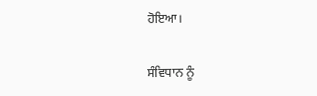ਹੋਇਆ।

ਸੰਵਿਧਾਨ ਨੂੰ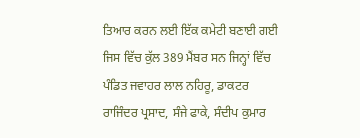ਤਿਆਰ ਕਰਨ ਲਈ ਇੱਕ ਕਮੇਟੀ ਬਣਾਈ ਗਈ ਜਿਸ ਵਿੱਚ ਕੁੱਲ 389 ਮੈਂਬਰ ਸਨ ਜਿਨ੍ਹਾਂ ਵਿੱਚ ਪੰਡਿਤ ਜਵਾਹਰ ਲਾਲ ਨਹਿਰੂ, ਡਾਕਟਰ ਰਾਜਿੰਦਰ ਪ੍ਰਸਾਦ, ਸੰਜੇ ਫਾਕੇ, ਸੰਦੀਪ ਕੁਮਾਰ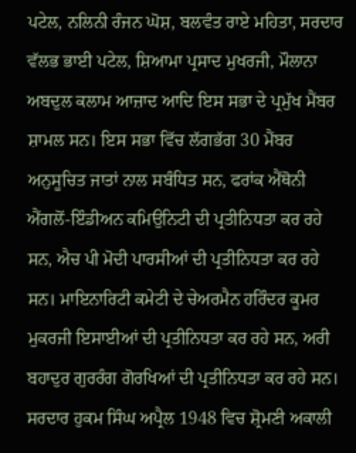ਪਟੇਲ, ਨਲਿਨੀ ਰੰਜਨ ਘੋਸ਼, ਬਲਵੰਤ ਰਾਏ ਮਹਿਤਾ, ਸਰਦਾਰ ਵੱਲਭ ਭਾਈ ਪਟੇਲ, ਸ਼ਿਆਮਾ ਪ੍ਰਸਾਦ ਮੁਖਰਜੀ, ਮੌਲਾਨਾ ਅਬਦੁਲ ਕਲਾਮ ਆਜ਼ਾਦ ਆਦਿ ਇਸ ਸਭਾ ਦੇ ਪ੍ਰਮੁੱਖ ਮੈਂਬਰ ਸ਼ਾਮਲ ਸਨ। ਇਸ ਸਭਾ ਵਿੱਚ ਲੱਗਭੱਗ 30 ਮੈਂਬਰ ਅਨੁਸੂਚਿਤ ਜਾਤਾਂ ਨਾਲ ਸਬੰਧਿਤ ਸਨ, ਫਰਾਂਕ ਐਂਥੋਨੀ ਐਂਗਲੋਂ-ਇੰਡੀਅਨ ਕਮਿਉਨਿਟੀ ਦੀ ਪ੍ਰਤੀਨਿਧਤਾ ਕਰ ਰਹੇ ਸਨ, ਐਚ ਪੀ ਮੋਦੀ ਪਾਰਸੀਆਂ ਦੀ ਪ੍ਰਤੀਨਿਧਤਾ ਕਰ ਰਹੇ ਸਨ। ਮਾਇਨਾਰਿਟੀ ਕਮੇਟੀ ਦੇ ਚੇਅਰਮੈਨ ਹਰਿੰਦਰ ਕੂਮਰ ਮੁਕਰਜੀ ਇਸਾਈਆਂ ਦੀ ਪ੍ਰਤੀਨਿਧਤਾ ਕਰ ਰਹੇ ਸਨ, ਅਰੀ ਬਹਾਦੁਰ ਗੁਰਰੰਗ ਗੋਰਖਿਆਂ ਦੀ ਪ੍ਰਤੀਨਿਧਤਾ ਕਰ ਰਹੇ ਸਨ। ਸਰਦਾਰ ਹੁਕਮ ਸਿੰਘ ਅਪ੍ਰੈਲ 1948 ਵਿਚ ਸ਼੍ਰੋਮਣੀ ਅਕਾਲੀ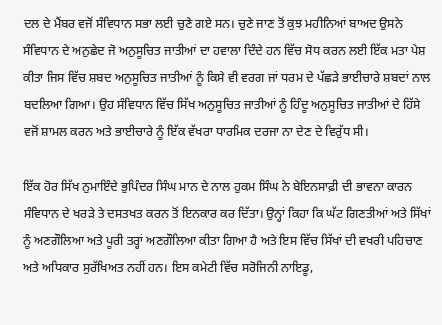ਦਲ ਦੇ ਮੈਂਬਰ ਵਜੋਂ ਸੰਵਿਧਾਨ ਸਭਾ ਲਈ ਚੁਣੇ ਗਏ ਸਨ। ਚੁਣੇ ਜਾਣ ਤੋਂ ਕੁਝ ਮਹੀਨਿਆਂ ਬਾਅਦ ਉਸਨੇ ਸੰਵਿਧਾਨ ਦੇ ਅਨੁਛੇਦ ਜੋ ਅਨੁਸੂਚਿਤ ਜਾਤੀਆਂ ਦਾ ਹਵਾਲਾ ਦਿੰਦੇ ਹਨ ਵਿੱਚ ਸੋਧ ਕਰਨ ਲਈ ਇੱਕ ਮਤਾ ਪੇਸ਼ ਕੀਤਾ ਜਿਸ ਵਿੱਚ ਸ਼ਬਦ ਅਨੁਸੂਚਿਤ ਜਾਤੀਆਂ ਨੂੰ ਕਿਸੇ ਵੀ ਵਰਗ ਜਾਂ ਧਰਮ ਦੇ ਪੱਛੜੇ ਭਾਈਚਾਰੇ ਸ਼ਬਦਾਂ ਨਾਲ ਬਦਲਿਆ ਗਿਆ। ਉਹ ਸੰਵਿਧਾਨ ਵਿੱਚ ਸਿੱਖ ਅਨੁਸੂਚਿਤ ਜਾਤੀਆਂ ਨੂੰ ਹਿੰਦੂ ਅਨੁਸੂਚਿਤ ਜਾਤੀਆਂ ਦੇ ਹਿੱਸੇ ਵਜੋਂ ਸ਼ਾਮਲ ਕਰਨ ਅਤੇ ਭਾਈਚਾਰੇ ਨੂੰ ਇੱਕ ਵੱਖਰਾ ਧਾਰਮਿਕ ਦਰਜਾ ਨਾ ਦੇਣ ਦੇ ਵਿਰੁੱਧ ਸੀ।

ਇੱਕ ਹੋਰ ਸਿੱਖ ਨੁਮਾਇੰਦੇ ਭੁਪਿੰਦਰ ਸਿੰਘ ਮਾਨ ਦੇ ਨਾਲ ਹੁਕਮ ਸਿੰਘ ਨੇ ਬੇਇਨਸਾਫ਼ੀ ਦੀ ਭਾਵਨਾ ਕਾਰਨ ਸੰਵਿਧਾਨ ਦੇ ਖਰੜੇ ਤੇ ਦਸਤਖਤ ਕਰਨ ਤੋਂ ਇਨਕਾਰ ਕਰ ਦਿੱਤਾ। ਉਨ੍ਹਾਂ ਕਿਹਾ ਕਿ ਘੱਟ ਗਿਣਤੀਆਂ ਅਤੇ ਸਿੱਖਾਂ ਨੂੰ ਅਣਗੌਲਿਆ ਅਤੇ ਪੂਰੀ ਤਰ੍ਹਾਂ ਅਣਗੌਲਿਆ ਕੀਤਾ ਗਿਆ ਹੈ ਅਤੇ ਇਸ ਵਿੱਚ ਸਿੱਖਾਂ ਦੀ ਵਖਰੀ ਪਹਿਚਾਣ ਅਤੇ ਅਧਿਕਾਰ ਸੁਰੱਖਿਅਤ ਨਹੀਂ ਹਨ। ਇਸ ਕਮੇਟੀ ਵਿੱਚ ਸਰੋਜਿਨੀ ਨਾਇਡੂ,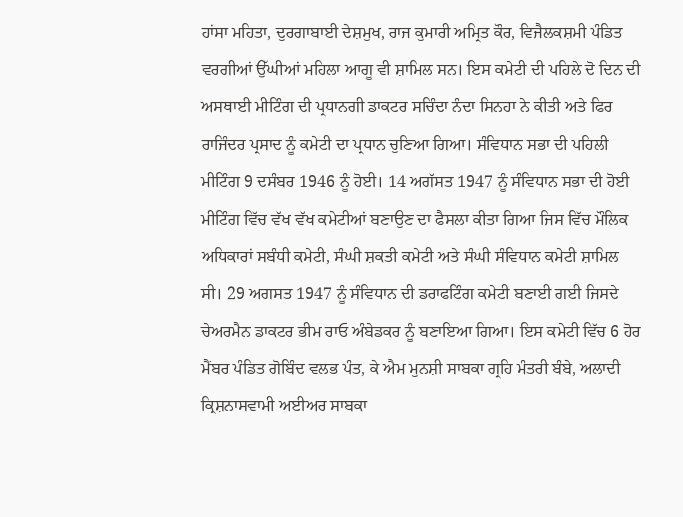ਹਾਂਸਾ ਮਹਿਤਾ, ਦੁਰਗਾਬਾਈ ਦੇਸ਼ਮੁਖ, ਰਾਜ ਕੁਮਾਰੀ ਅਮ੍ਰਿਤ ਕੌਰ, ਵਿਜੈਲਕਸ਼ਮੀ ਪੰਡਿਤ ਵਰਗੀਆਂ ਉੱਘੀਆਂ ਮਹਿਲਾ ਆਗੂ ਵੀ ਸ਼ਾਮਿਲ ਸਨ। ਇਸ ਕਮੇਟੀ ਦੀ ਪਹਿਲੇ ਦੋ ਦਿਨ ਦੀ ਅਸਥਾਈ ਮੀਟਿੰਗ ਦੀ ਪ੍ਰਧਾਨਗੀ ਡਾਕਟਰ ਸਚਿੰਦਾ ਨੰਦਾ ਸਿਨਹਾ ਨੇ ਕੀਤੀ ਅਤੇ ਫਿਰ ਰਾਜਿੰਦਰ ਪ੍ਰਸਾਦ ਨੂੰ ਕਮੇਟੀ ਦਾ ਪ੍ਰਧਾਨ ਚੁਣਿਆ ਗਿਆ। ਸੰਵਿਧਾਨ ਸਭਾ ਦੀ ਪਹਿਲੀ ਮੀਟਿੰਗ 9 ਦਸੰਬਰ 1946 ਨੂੰ ਹੋਈ। 14 ਅਗੱਸਤ 1947 ਨੂੰ ਸੰਵਿਧਾਨ ਸਭਾ ਦੀ ਹੋਈ ਮੀਟਿੰਗ ਵਿੱਚ ਵੱਖ ਵੱਖ ਕਮੇਟੀਆਂ ਬਣਾਉਣ ਦਾ ਫੈਸਲਾ ਕੀਤਾ ਗਿਆ ਜਿਸ ਵਿੱਚ ਮੌਲਿਕ ਅਧਿਕਾਰਾਂ ਸਬੰਧੀ ਕਮੇਟੀ, ਸੰਘੀ ਸ਼ਕਤੀ ਕਮੇਟੀ ਅਤੇ ਸੰਘੀ ਸੰਵਿਧਾਨ ਕਮੇਟੀ ਸ਼ਾਮਿਲ ਸੀ। 29 ਅਗਸਤ 1947 ਨੂੰ ਸੰਵਿਧਾਨ ਦੀ ਡਰਾਫਟਿੰਗ ਕਮੇਟੀ ਬਣਾਈ ਗਈ ਜਿਸਦੇ ਚੇਅਰਮੈਨ ਡਾਕਟਰ ਭੀਮ ਰਾਓ ਅੰਬੇਡਕਰ ਨੂੰ ਬਣਾਇਆ ਗਿਆ। ਇਸ ਕਮੇਟੀ ਵਿੱਚ 6 ਹੋਰ ਮੈਂਬਰ ਪੰਡਿਤ ਗੋਬਿੰਦ ਵਲਭ ਪੰਤ, ਕੇ ਐਮ ਮੁਨਸ਼ੀ ਸਾਬਕਾ ਗ੍ਰਹਿ ਮੰਤਰੀ ਬੰਬੇ, ਅਲਾਦੀ ਕ੍ਰਿਸ਼ਨਾਸਵਾਮੀ ਅਈਅਰ ਸਾਬਕਾ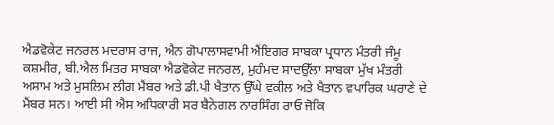ਐਡਵੋਕੇਟ ਜਨਰਲ ਮਦਰਾਸ ਰਾਜ, ਐਨ ਗੋਪਾਲਾਸਵਾਮੀ ਐਂਇਗਰ ਸਾਬਕਾ ਪ੍ਰਧਾਨ ਮੰਤਰੀ ਜੰਮੂ ਕਸ਼ਮੀਰ, ਬੀ.ਐਲ ਮਿਤਰ ਸਾਬਕਾ ਐਡਵੋਕੇਟ ਜਨਰਲ, ਮੁਹੰਮਦ ਸਾਦਉੱਲਾ ਸਾਬਕਾ ਮੁੱਖ ਮੰਤਰੀ ਅਸਾਮ ਅਤੇ ਮੁਸਲਿਮ ਲੀਗ ਮੈਂਬਰ ਅਤੇ ਡੀ.ਪੀ ਖੈਤਾਨ ਉੱਘੇ ਵਕੀਲ ਅਤੇ ਖੈਤਾਨ ਵਪਾਰਿਕ ਘਰਾਣੇ ਦੇ ਮੈਂਬਰ ਸਨ। ਆਈ ਸੀ ਐਸ ਅਧਿਕਾਰੀ ਸਰ ਬੈਨੇਗਲ ਨਾਰਸਿੰਗ ਰਾਓ ਜੋਕਿ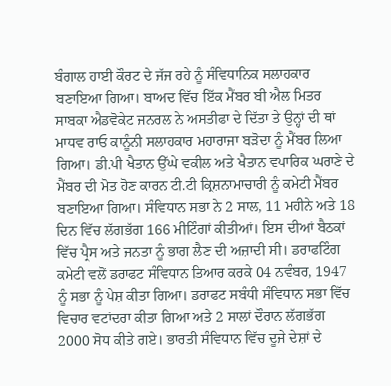ਬੰਗਾਲ ਹਾਈ ਕੌਰਟ ਦੇ ਜੱਜ ਰਹੇ ਨੂੰ ਸੰਵਿਧਾਨਿਕ ਸਲਾਹਕਾਰ ਬਣਾਇਆ ਗਿਆ। ਬਾਅਦ ਵਿੱਚ ਇੱਕ ਮੈਂਬਰ ਬੀ ਐਲ ਮਿਤਰ ਸਾਬਕਾ ਐਡਵੋਕੇਟ ਜਨਰਲ ਨੇ ਅਸਤੀਫਾ ਦੇ ਦਿੱਤਾ ਤੇ ਉਨ੍ਹਾਂ ਦੀ ਥਾਂ ਮਾਧਵ ਰਾਓ ਕਾਨੂੰਨੀ ਸਲਾਹਕਾਰ ਮਹਾਰਾਜਾ ਬੜੋਦਾ ਨੂੰ ਮੈਂਬਰ ਲਿਆ ਗਿਆ। ਡੀ.ਪੀ ਖੈਤਾਨ ਉੱਘੇ ਵਕੀਲ ਅਤੇ ਖੈਤਾਨ ਵਪਾਰਿਕ ਘਰਾਣੇ ਦੇ ਮੈਂਬਰ ਦੀ ਮੋਤ ਹੋਣ ਕਾਰਨ ਟੀ.ਟੀ ਕ੍ਰਿਸ਼ਨਾਮਾਚਾਰੀ ਨੂੰ ਕਮੇਟੀ ਮੈਂਬਰ ਬਣਾਇਆ ਗਿਆ। ਸੰਵਿਧਾਨ ਸਭਾ ਨੇ 2 ਸਾਲ, 11 ਮਹੀਨੇ ਅਤੇ 18 ਦਿਨ ਵਿੱਚ ਲੱਗਭੱਗ 166 ਮੀਟਿੰਗਾਂ ਕੀਤੀਆਂ। ਇਸ ਦੀਆਂ ਬੈਠਕਾਂ ਵਿੱਚ ਪ੍ਰੈਸ ਅਤੇ ਜਨਤਾ ਨੂੰ ਭਾਗ ਲੈਣ ਦੀ ਅਜ਼ਾਦੀ ਸੀ। ਡਰਾਫਟਿੰਗ ਕਮੇਟੀ ਵਲੋਂ ਡਰਾਫਟ ਸੰਵਿਧਾਨ ਤਿਆਰ ਕਰਕੇ 04 ਨਵੰਬਰ, 1947 ਨੂੰ ਸਭਾ ਨੂੰ ਪੇਸ਼ ਕੀਤਾ ਗਿਆ। ਡਰਾਫਟ ਸਬੰਧੀ ਸੰਵਿਧਾਨ ਸਭਾ ਵਿੱਚ ਵਿਚਾਰ ਵਟਾਂਦਰਾ ਕੀਤਾ ਗਿਆ ਅਤੇ 2 ਸਾਲਾਂ ਦੌਰਾਨ ਲੱਗਭੱਗ 2000 ਸੋਧ ਕੀਤੇ ਗਏ। ਭਾਰਤੀ ਸੰਵਿਧਾਨ ਵਿੱਚ ਦੂਜੇ ਦੇਸ਼ਾਂ ਦੇ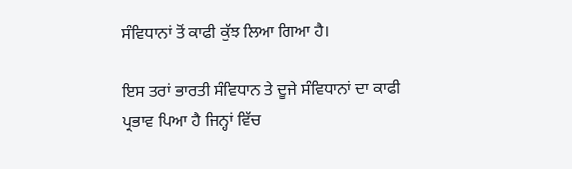ਸੰਵਿਧਾਨਾਂ ਤੋਂ ਕਾਫੀ ਕੁੱਝ ਲਿਆ ਗਿਆ ਹੈ।

ਇਸ ਤਰਾਂ ਭਾਰਤੀ ਸੰਵਿਧਾਨ ਤੇ ਦੂਜੇ ਸੰਵਿਧਾਨਾਂ ਦਾ ਕਾਫੀ ਪ੍ਰਭਾਵ ਪਿਆ ਹੈ ਜਿਨ੍ਹਾਂ ਵਿੱਚ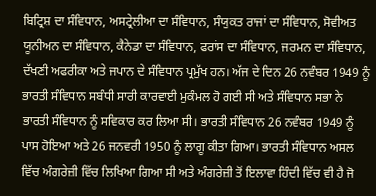ਬਿਟ੍ਰਿਸ਼ ਦਾ ਸੰਵਿਧਾਨ, ਅਸਟ੍ਰੇਲੀਆ ਦਾ ਸੰਵਿਧਾਨ, ਸੰਯੁਕਤ ਰਾਜਾਂ ਦਾ ਸੰਵਿਧਾਨ, ਸੋਵੀਅਤ ਯੂਨੀਅਨ ਦਾ ਸੰਵਿਧਾਨ, ਕੈਨੇਡਾ ਦਾ ਸੰਵਿਧਾਨ, ਫਰਾਂਸ ਦਾ ਸੰਵਿਧਾਨ, ਜਰਮਨ ਦਾ ਸੰਵਿਧਾਨ, ਦੱਖਣੀ ਅਫਰੀਕਾ ਅਤੇ ਜਪਾਨ ਦੇ ਸੰਵਿਧਾਨ ਪ੍ਰਮੁੱਖ ਹਨ। ਅੱਜ ਦੇ ਦਿਨ 26 ਨਵੰਬਰ 1949 ਨੂੰ ਭਾਰਤੀ ਸੰਵਿਧਾਨ ਸਬੰਧੀ ਸਾਰੀ ਕਾਰਵਾਈ ਮੁਕੰਮਲ ਹੋ ਗਈ ਸੀ ਅਤੇ ਸੰਵਿਧਾਨ ਸਭਾ ਨੇ ਭਾਰਤੀ ਸੰਵਿਧਾਨ ਨੂੰ ਸਵਿਕਾਰ ਕਰ ਲਿਆ ਸੀ। ਭਾਰਤੀ ਸੰਵਿਧਾਨ 26 ਨਵੰਬਰ 1949 ਨੂੰ ਪਾਸ ਹੋਇਆ ਅਤੇ 26 ਜਨਵਰੀ 1950 ਨੂੰ ਲਾਗੂ ਕੀਤਾ ਗਿਆ। ਭਾਰਤੀ ਸੰਵਿਧਾਨ ਅਸਲ ਵਿੱਚ ਅੰਗਰੇਜ਼ੀ ਵਿੱਚ ਲਿਖਿਆ ਗਿਆ ਸੀ ਅਤੇ ਅੰਗਰੇਜ਼ੀ ਤੋਂ ਇਲਾਵਾ ਹਿੰਦੀ ਵਿੱਚ ਵੀ ਹੈ ਜੋ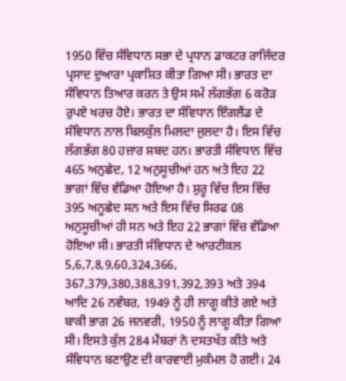1950 ਵਿੱਚ ਸੰਵਿਧਾਨ ਸਭਾ ਦੇ ਪ੍ਰਧਾਨ ਡਾਕਟਰ ਰਾਜਿੰਦਰ ਪ੍ਰਸਾਦ ਦੁਆਰਾ ਪ੍ਰਕਾਸ਼ਿਤ ਕੀਤਾ ਗਿਆ ਸੀ। ਭਾਰਤ ਦਾ ਸੰਵਿਧਾਨ ਤਿਆਰ ਕਰਨ ਤੇ ਉਸ ਸਮੇਂ ਲੱਗਭੱਗ 6 ਕਰੋੜ ਰੁਪਏ ਖਰਚ ਹੋਏ। ਭਾਰਤ ਦਾ ਸੰਵਿਧਾਨ ਇੰਗਲੈਂਡ ਦੇ ਸੰਵਿਧਾਨ ਨਾਲ ਬਿਲਕੁੱਲ ਮਿਲਦਾ ਜੁਲਦਾ ਹੈ। ਇਸ ਵਿੱਚ ਲੱਗਭੱਗ 80 ਹਜ਼ਾਰ ਸ਼ਬਦ ਹਨ। ਭਾਰਤੀ ਸੰਵਿਧਾਨ ਵਿੱਚ 465 ਅਨੁਛੇਦ, 12 ਅਨੁਸੂਚੀਆਂ ਹਨ ਅਤੇ ਇਹ 22 ਭਾਗਾਂ ਵਿੱਚ ਵੰਡਿਆ ਹੋਇਆ ਹੈ। ਸ਼ੁਰੂ ਵਿੱਚ ਇਸ ਵਿੱਚ 395 ਅਨੂਛੇਦ ਸਨ ਅਤੇ ਇਸ ਵਿੱਚ ਸਿਰਫ 08 ਅਨੁਸੂਚੀਆਂ ਹੀ ਸਨ ਅਤੇ ਇਹ 22 ਭਾਗਾਂ ਵਿੱਚ ਵੰਡਿਆ ਹੋਇਆ ਸੀ। ਭਾਰਤੀ ਸੰਵਿਧਾਨ ਦੇ ਆਰਟੀਕਲ 5,6,7,8,9,60,324,366, 367,379,380,388,391,392,393 ਅਤੇ 394 ਆਦਿ 26 ਨਵੰਬਰ, 1949 ਨੂੰ ਹੀ ਲਾਗੂ ਕੀਤੇ ਗਏ ਅਤੇ ਬਾਕੀ ਭਾਗ 26 ਜਨਵਰੀ, 1950 ਨੂੰ ਲਾਗੂ ਕੀਤਾ ਗਿਆ ਸੀ। ਇਸਤੇ ਕੁੱਲ 284 ਮੈਂਬਰਾਂ ਨੇ ਦਸਤਖੱਤ ਕੀਤੇ ਅਤੇ ਸੰਵਿਧਾਨ ਬਣਾਉਣ ਦੀ ਕਾਰਵਾਈ ਮੁਕੰਮਲ ਹੋ ਗਈ। 24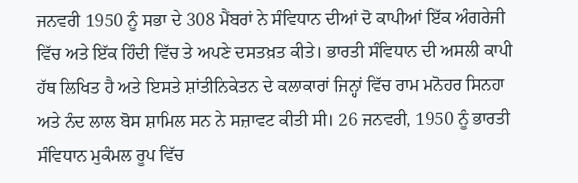ਜਨਵਰੀ 1950 ਨੂੰ ਸਭਾ ਦੇ 308 ਮੈਂਬਰਾਂ ਨੇ ਸੰਵਿਧਾਨ ਦੀਆਂ ਦੋ ਕਾਪੀਆਂ ਇੱਕ ਅੰਗਰੇਜੀ ਵਿੱਚ ਅਤੇ ਇੱਕ ਹਿੰਦੀ ਵਿੱਚ ਤੇ ਅਪਣੇ ਦਸਤਖ਼ਤ ਕੀਤੇ। ਭਾਰਤੀ ਸੰਵਿਧਾਨ ਦੀ ਅਸਲੀ ਕਾਪੀ ਹੱਥ ਲਿਖਿਤ ਹੈ ਅਤੇ ਇਸਤੇ ਸ਼ਾਂਤੀਨਿਕੇਤਨ ਦੇ ਕਲਾਕਾਰਾਂ ਜਿਨ੍ਹਾਂ ਵਿੱਚ ਰਾਮ ਮਨੋਹਰ ਸਿਨਹਾ ਅਤੇ ਨੰਦ ਲਾਲ ਬੋਸ ਸ਼ਾਮਿਲ ਸਨ ਨੇ ਸਜ਼ਾਵਟ ਕੀਤੀ ਸੀ। 26 ਜਨਵਰੀ, 1950 ਨੂੰ ਭਾਰਤੀ ਸੰਵਿਧਾਨ ਮੁਕੰਮਲ ਰੂਪ ਵਿੱਚ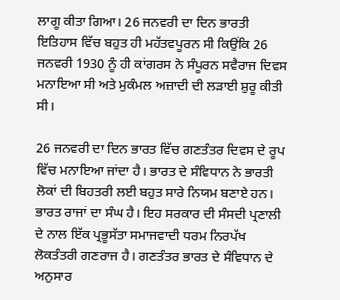ਲਾਗੂ ਕੀਤਾ ਗਿਆ। 26 ਜਨਵਰੀ ਦਾ ਦਿਨ ਭਾਰਤੀ ਇਤਿਹਾਸ ਵਿੱਚ ਬਹੁਤ ਹੀ ਮਹੱਤਵਪੂਰਨ ਸੀ ਕਿਉਂਕਿ 26 ਜਨਵਰੀ 1930 ਨੂੰ ਹੀ ਕਾਂਗਰਸ ਨੇ ਸੰਪੂਰਨ ਸਵੈਰਾਜ ਦਿਵਸ ਮਨਾਇਆ ਸੀ ਅਤੇ ਮੁਕੰਮਲ ਅਜ਼ਾਦੀ ਦੀ ਲੜਾਈ ਸ਼ੁਰੂ ਕੀਤੀ ਸੀ।

26 ਜਨਵਰੀ ਦਾ ਦਿਨ ਭਾਰਤ ਵਿੱਚ ਗਣਤੰਤਰ ਦਿਵਸ ਦੇ ਰੂਪ ਵਿੱਚ ਮਨਾਇਆ ਜਾਂਦਾ ਹੈ। ਭਾਰਤ ਦੇ ਸੰਵਿਧਾਨ ਨੇ ਭਾਰਤੀ ਲੋਕਾਂ ਦੀ ਬਿਹਤਰੀ ਲਈ ਬਹੁਤ ਸਾਰੇ ਨਿਯਮ ਬਣਾਏ ਹਨ। ਭਾਰਤ ਰਾਜਾਂ ਦਾ ਸੰਘ ਹੈ। ਇਹ ਸਰਕਾਰ ਦੀ ਸੰਸਦੀ ਪ੍ਰਣਾਲੀ ਦੇ ਨਾਲ ਇੱਕ ਪ੍ਰਭੂਸੱਤਾ ਸਮਾਜਵਾਦੀ ਧਰਮ ਨਿਰਪੱਖ ਲੋਕਤੰਤਰੀ ਗਣਰਾਜ ਹੈ। ਗਣਤੰਤਰ ਭਾਰਤ ਦੇ ਸੰਵਿਧਾਨ ਦੇ ਅਨੁਸਾਰ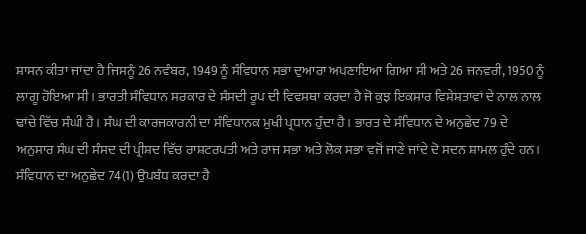ਸ਼ਾਸਨ ਕੀਤਾ ਜਾਂਦਾ ਹੈ ਜਿਸਨੂੰ 26 ਨਵੰਬਰ, 1949 ਨੂੰ ਸੰਵਿਧਾਨ ਸਭਾ ਦੁਆਰਾ ਅਪਣਾਇਆ ਗਿਆ ਸੀ ਅਤੇ 26 ਜਨਵਰੀ, 1950 ਨੂੰ ਲਾਗੂ ਹੋਇਆ ਸੀ। ਭਾਰਤੀ ਸੰਵਿਧਾਨ ਸਰਕਾਰ ਦੇ ਸੰਸਦੀ ਰੂਪ ਦੀ ਵਿਵਸਥਾ ਕਰਦਾ ਹੈ ਜੋ ਕੁਝ ਇਕਸਾਰ ਵਿਸ਼ੇਸ਼ਤਾਵਾਂ ਦੇ ਨਾਲ ਨਾਲ ਢਾਂਚੇ ਵਿੱਚ ਸੰਘੀ ਹੈ। ਸੰਘ ਦੀ ਕਾਰਜਕਾਰਨੀ ਦਾ ਸੰਵਿਧਾਨਕ ਮੁਖੀ ਪ੍ਰਧਾਨ ਹੁੰਦਾ ਹੈ। ਭਾਰਤ ਦੇ ਸੰਵਿਧਾਨ ਦੇ ਅਨੁਛੇਦ 79 ਦੇ ਅਨੁਸਾਰ ਸੰਘ ਦੀ ਸੰਸਦ ਦੀ ਪ੍ਰੀਸ਼ਦ ਵਿੱਚ ਰਾਸ਼ਟਰਪਤੀ ਅਤੇ ਰਾਜ ਸਭਾ ਅਤੇ ਲੋਕ ਸਭਾ ਵਜੋਂ ਜਾਣੇ ਜਾਂਦੇ ਦੋ ਸਦਨ ਸ਼ਾਮਲ ਹੁੰਦੇ ਹਨ। ਸੰਵਿਧਾਨ ਦਾ ਅਨੁਛੇਦ 74(1) ਉਪਬੰਧ ਕਰਦਾ ਹੈ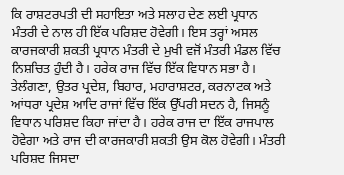ਕਿ ਰਾਸ਼ਟਰਪਤੀ ਦੀ ਸਹਾਇਤਾ ਅਤੇ ਸਲਾਹ ਦੇਣ ਲਈ ਪ੍ਰਧਾਨ ਮੰਤਰੀ ਦੇ ਨਾਲ ਹੀ ਇੱਕ ਪਰਿਸ਼ਦ ਹੋਵੇਗੀ। ਇਸ ਤਰ੍ਹਾਂ ਅਸਲ ਕਾਰਜਕਾਰੀ ਸ਼ਕਤੀ ਪ੍ਰਧਾਨ ਮੰਤਰੀ ਦੇ ਮੁਖੀ ਵਜੋਂ ਮੰਤਰੀ ਮੰਡਲ ਵਿੱਚ ਨਿਸ਼ਚਿਤ ਹੁੰਦੀ ਹੈ। ਹਰੇਕ ਰਾਜ‍ ਵਿੱਚ ਇੱਕ ਵਿਧਾਨ ਸਭਾ ਹੈ। ਤੇਲੰਗਣਾ, ਉਤਰ ਪ੍ਰਦੇਸ਼, ਬਿਹਾਰ, ਮਹਾਰਾਸ਼ਟਰ, ਕਰਨਾਟਕ ਅਤੇ ਆਂਧਰਾ ਪ੍ਰਦੇਸ਼ ਆਦਿ ਰਾਜਾਂ ਵਿੱਚ ਇੱਕ ਉੱਪਰੀ ਸਦਨ ਹੈ, ਜਿਸਨੂੰ ਵਿਧਾਨ ਪਰਿਸ਼ਦ ਕਿਹਾ ਜਾਂਦਾ ਹੈ। ਹਰੇਕ ਰਾਜ‍ ਦਾ ਇੱਕ ਰਾਜ‍ਪਾਲ ਹੋਵੇਗਾ ਅਤੇ ਰਾਜ‍ ਦੀ ਕਾਰਜਕਾਰੀ ਸ਼ਕਤੀ ਉਸ ਕੋਲ ਹੋਵੇਗੀ। ਮੰਤਰੀ ਪਰਿਸ਼ਦ ਜਿਸਦਾ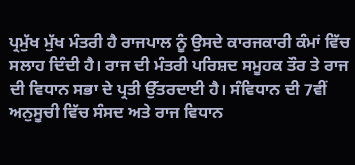ਪ੍ਰਮੁੱਖ ਮੁੱਖ ਮੰਤਰੀ ਹੈ ਰਾਜ‍ਪਾਲ ਨੂੰ ਉਸਦੇ ਕਾਰਜਕਾਰੀ ਕੰਮਾਂ ਵਿੱਚ ਸਲਾਹ ਦਿੰਦੀ ਹੈ। ਰਾਜ‍ ਦੀ ਮੰਤਰੀ ਪਰਿਸ਼ਦ ਸਮੂਹਕ ਤੌਰ ਤੇ ਰਾਜ‍ ਦੀ ਵਿਧਾਨ ਸਭਾ ਦੇ ਪ੍ਰਤੀ ਉੱਤਰਦਾਈ ਹੈ। ਸੰਵਿਧਾਨ ਦੀ 7ਵੀਂ ਅਨੁਸੂਚੀ ਵਿੱਚ ਸੰਸਦ ਅਤੇ ਰਾਜ‍ ਵਿਧਾਨ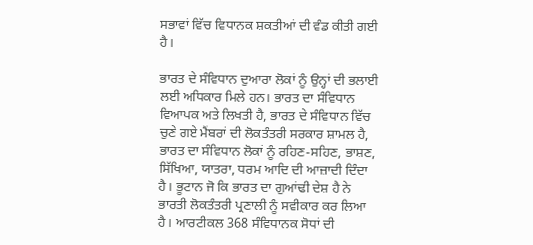ਸਭਾਵਾਂ ਵਿੱਚ ਵਿਧਾਨਕ ਸ਼ਕਤੀਆਂ ਦੀ ਵੰਡ ਕੀਤੀ ਗਈ ਹੈ।

ਭਾਰਤ ਦੇ ਸੰਵਿਧਾਨ ਦੁਆਰਾ ਲੋਕਾਂ ਨੂੰ ਉਨ੍ਹਾਂ ਦੀ ਭਲਾਈ ਲਈ ਅਧਿਕਾਰ ਮਿਲੇ ਹਨ। ਭਾਰਤ ਦਾ ਸੰਵਿਧਾਨ ਵਿਆਪਕ ਅਤੇ ਲਿਖਤੀ ਹੈ, ਭਾਰਤ ਦੇ ਸੰਵਿਧਾਨ ਵਿੱਚ ਚੁਣੇ ਗਏ ਮੈਂਬਰਾਂ ਦੀ ਲੋਕਤੰਤਰੀ ਸਰਕਾਰ ਸ਼ਾਮਲ ਹੈ, ਭਾਰਤ ਦਾ ਸੰਵਿਧਾਨ ਲੋਕਾਂ ਨੂੰ ਰਹਿਣ-ਸਹਿਣ, ਭਾਸ਼ਣ, ਸਿੱਖਿਆ, ਯਾਤਰਾ, ਧਰਮ ਆਦਿ ਦੀ ਆਜ਼ਾਦੀ ਦਿੰਦਾ ਹੈ। ਭੂਟਾਨ ਜੋ ਕਿ ਭਾਰਤ ਦਾ ਗੁਆਂਢੀ ਦੇਸ਼ ਹੈ ਨੇ ਭਾਰਤੀ ਲੋਕਤੰਤਰੀ ਪ੍ਰਣਾਲੀ ਨੂੰ ਸਵੀਕਾਰ ਕਰ ਲਿਆ ਹੈ। ਆਰਟੀਕਲ 368 ਸੰਵਿਧਾਨਕ ਸੋਧਾਂ ਦੀ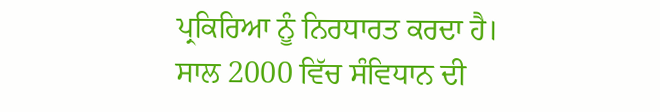ਪ੍ਰਕਿਰਿਆ ਨੂੰ ਨਿਰਧਾਰਤ ਕਰਦਾ ਹੈ। ਸਾਲ 2000 ਵਿੱਚ ਸੰਵਿਧਾਨ ਦੀ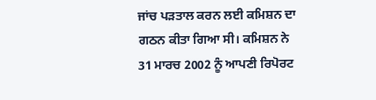ਜਾਂਚ ਪੜਤਾਲ ਕਰਨ ਲਈ ਕਮਿਸ਼ਨ ਦਾ ਗਠਨ ਕੀਤਾ ਗਿਆ ਸੀ। ਕਮਿਸ਼ਨ ਨੇ 31 ਮਾਰਚ 2002 ਨੂੰ ਆਪਣੀ ਰਿਪੋਰਟ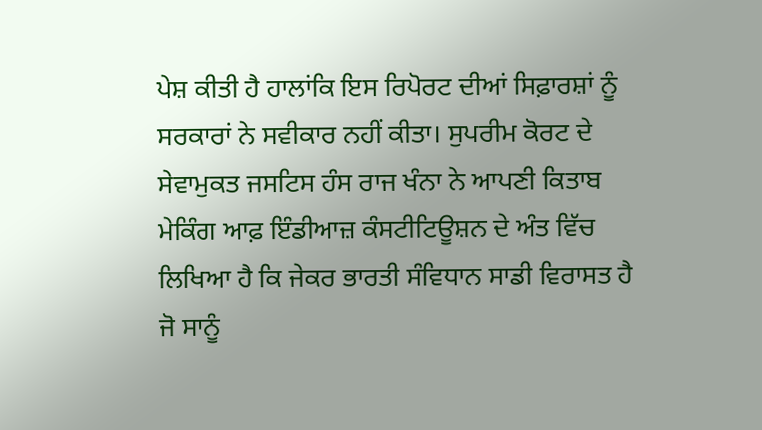ਪੇਸ਼ ਕੀਤੀ ਹੈ ਹਾਲਾਂਕਿ ਇਸ ਰਿਪੋਰਟ ਦੀਆਂ ਸਿਫ਼ਾਰਸ਼ਾਂ ਨੂੰ ਸਰਕਾਰਾਂ ਨੇ ਸਵੀਕਾਰ ਨਹੀਂ ਕੀਤਾ। ਸੁਪਰੀਮ ਕੋਰਟ ਦੇ ਸੇਵਾਮੁਕਤ ਜਸਟਿਸ ਹੰਸ ਰਾਜ ਖੰਨਾ ਨੇ ਆਪਣੀ ਕਿਤਾਬ ਮੇਕਿੰਗ ਆਫ਼ ਇੰਡੀਆਜ਼ ਕੰਸਟੀਟਿਊਸ਼ਨ ਦੇ ਅੰਤ ਵਿੱਚ ਲਿਖਿਆ ਹੈ ਕਿ ਜੇਕਰ ਭਾਰਤੀ ਸੰਵਿਧਾਨ ਸਾਡੀ ਵਿਰਾਸਤ ਹੈ ਜੋ ਸਾਨੂੰ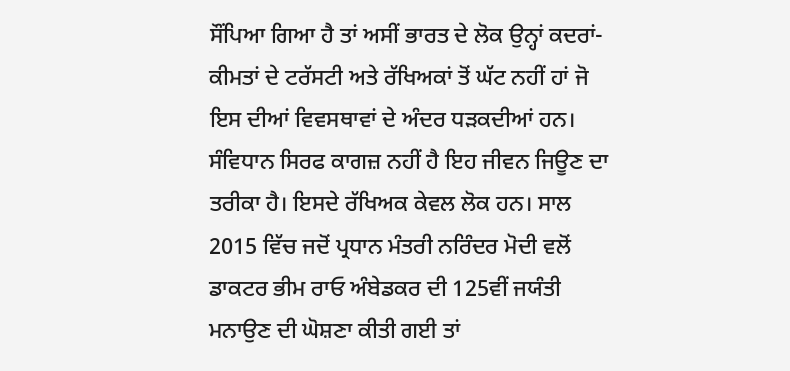ਸੌਂਪਿਆ ਗਿਆ ਹੈ ਤਾਂ ਅਸੀਂ ਭਾਰਤ ਦੇ ਲੋਕ ਉਨ੍ਹਾਂ ਕਦਰਾਂ-ਕੀਮਤਾਂ ਦੇ ਟਰੱਸਟੀ ਅਤੇ ਰੱਖਿਅਕਾਂ ਤੋਂ ਘੱਟ ਨਹੀਂ ਹਾਂ ਜੋ ਇਸ ਦੀਆਂ ਵਿਵਸਥਾਵਾਂ ਦੇ ਅੰਦਰ ਧੜਕਦੀਆਂ ਹਨ। ਸੰਵਿਧਾਨ ਸਿਰਫ ਕਾਗਜ਼ ਨਹੀਂ ਹੈ ਇਹ ਜੀਵਨ ਜਿਊਣ ਦਾ ਤਰੀਕਾ ਹੈ। ਇਸਦੇ ਰੱਖਿਅਕ ਕੇਵਲ ਲੋਕ ਹਨ। ਸਾਲ 2015 ਵਿੱਚ ਜਦੋਂ ਪ੍ਰਧਾਨ ਮੰਤਰੀ ਨਰਿੰਦਰ ਮੋਦੀ ਵਲੋਂ ਡਾਕਟਰ ਭੀਮ ਰਾਓ ਅੰਬੇਡਕਰ ਦੀ 125ਵੀਂ ਜਯੰਤੀ ਮਨਾਉਣ ਦੀ ਘੋਸ਼ਣਾ ਕੀਤੀ ਗਈ ਤਾਂ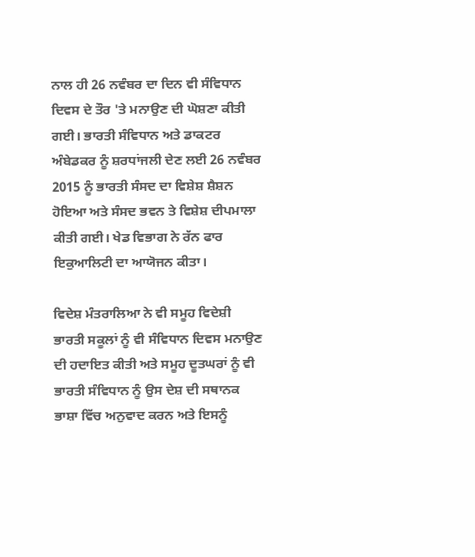ਨਾਲ ਹੀ 26 ਨਵੰਬਰ ਦਾ ਦਿਨ ਵੀ ਸੰਵਿਧਾਨ ਦਿਵਸ ਦੇ ਤੌਰ 'ਤੇ ਮਨਾਉਣ ਦੀ ਘੋਸ਼ਣਾ ਕੀਤੀ ਗਈ। ਭਾਰਤੀ ਸੰਵਿਧਾਨ ਅਤੇ ਡਾਕਟਰ ਅੰਬੇਡਕਰ ਨੂੰ ਸ਼ਰਧਾਂਜਲੀ ਦੇਣ ਲਈ 26 ਨਵੰਬਰ 2015 ਨੂੰ ਭਾਰਤੀ ਸੰਸਦ ਦਾ ਵਿਸ਼ੇਸ਼ ਸ਼ੈਸ਼ਨ ਹੋਇਆ ਅਤੇ ਸੰਸਦ ਭਵਨ ਤੇ ਵਿਸ਼ੇਸ਼ ਦੀਪਮਾਲਾ ਕੀਤੀ ਗਈ। ਖੇਡ ਵਿਭਾਗ ਨੇ ਰੱਨ ਫਾਰ ਇਕੁਆਲਿਟੀ ਦਾ ਆਯੋਜਨ ਕੀਤਾ।

ਵਿਦੇਸ਼ ਮੰਤਰਾਲਿਆ ਨੇ ਵੀ ਸਮੂਹ ਵਿਦੇਸ਼ੀ ਭਾਰਤੀ ਸਕੂਲਾਂ ਨੂੰ ਵੀ ਸੰਵਿਧਾਨ ਦਿਵਸ ਮਨਾਉਣ ਦੀ ਹਦਾਇਤ ਕੀਤੀ ਅਤੇ ਸਮੂਹ ਦੂਤਘਰਾਂ ਨੂੰ ਵੀ ਭਾਰਤੀ ਸੰਵਿਧਾਨ ਨੂੰ ਉਸ ਦੇਸ਼ ਦੀ ਸਥਾਨਕ ਭਾਸ਼ਾ ਵਿੱਚ ਅਨੁਵਾਦ ਕਰਨ ਅਤੇ ਇਸਨੂੰ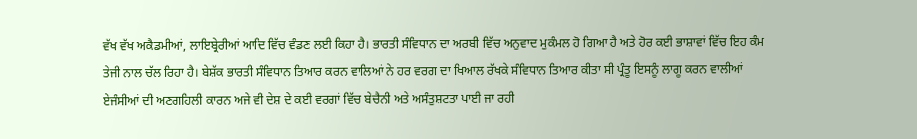ਵੱਖ ਵੱਖ ਅਕੈਡਮੀਆਂ, ਲਾਇਬ੍ਰੇਰੀਆਂ ਆਦਿ ਵਿੱਚ ਵੰਡਣ ਲਈ ਕਿਹਾ ਹੈ। ਭਾਰਤੀ ਸੰਵਿਧਾਨ ਦਾ ਅਰਬੀ ਵਿੱਚ ਅਨੁਵਾਦ ਮੁਕੰਮਲ ਹੋ ਗਿਆ ਹੈ ਅਤੇ ਹੋਰ ਕਈ ਭਾਸ਼ਾਵਾਂ ਵਿੱਚ ਇਹ ਕੰਮ ਤੇਜੀ ਨਾਲ ਚੱਲ ਰਿਹਾ ਹੈ। ਬੇਸ਼ੱਕ ਭਾਰਤੀ ਸੰਵਿਧਾਨ ਤਿਆਰ ਕਰਨ ਵਾਲਿਆਂ ਨੇ ਹਰ ਵਰਗ ਦਾ ਖਿਆਲ ਰੱਖਕੇ ਸੰਵਿਧਾਨ ਤਿਆਰ ਕੀਤਾ ਸੀ ਪ੍ਰੰਤੂ ਇਸਨੂੰ ਲਾਗੂ ਕਰਨ ਵਾਲੀਆਂ ਏਜੰਸੀਆਂ ਦੀ ਅਣਗਹਿਲੀ ਕਾਰਨ ਅਜੇ ਵੀ ਦੇਸ਼ ਦੇ ਕਈ ਵਰਗਾਂ ਵਿੱਚ ਬੇਚੈਨੀ ਅਤੇ ਅਸੰਤੁਸ਼ਟਤਾ ਪਾਈ ਜਾ ਰਹੀ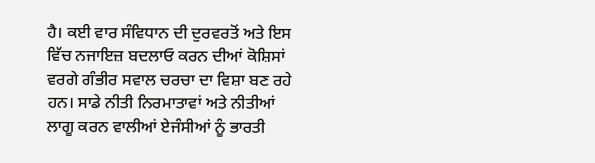ਹੈ। ਕਈ ਵਾਰ ਸੰਵਿਧਾਨ ਦੀ ਦੁਰਵਰਤੋਂ ਅਤੇ ਇਸ ਵਿੱਚ ਨਜਾਇਜ਼ ਬਦਲਾਓ ਕਰਨ ਦੀਆਂ ਕੋਸ਼ਿਸਾਂ ਵਰਗੇ ਗੰਭੀਰ ਸਵਾਲ ਚਰਚਾ ਦਾ ਵਿਸ਼ਾ ਬਣ ਰਹੇ ਹਨ। ਸਾਡੇ ਨੀਤੀ ਨਿਰਮਾਤਾਵਾਂ ਅਤੇ ਨੀਤੀਆਂ ਲਾਗੂ ਕਰਨ ਵਾਲੀਆਂ ਏਜੰਸੀਆਂ ਨੂੰ ਭਾਰਤੀ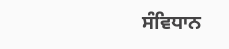ਸੰਵਿਧਾਨ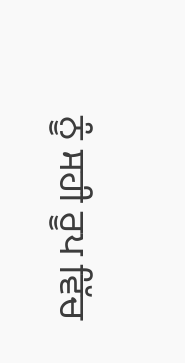ਨੂੰ ਸਹੀ ਰੂਪ ਵਿੱਚ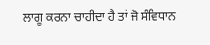ਲਾਗੂ ਕਰਨਾ ਚਾਹੀਦਾ ਹੈ ਤਾਂ ਜੋ ਸੰਵਿਧਾਨ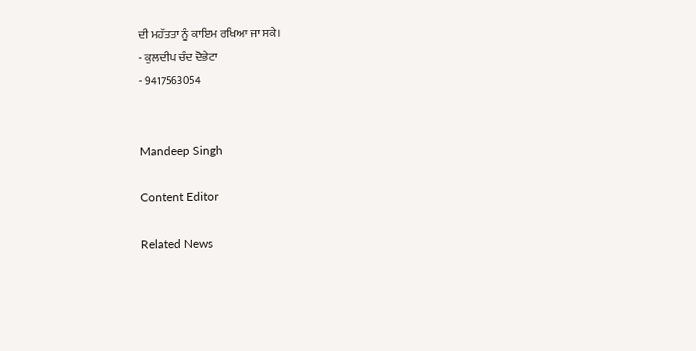ਦੀ ਮਹੱਤਤਾ ਨੂੰ ਕਾਇਮ ਰਖਿਆ ਜਾ ਸਕੇ।
- ਕੁਲਦੀਪ ਚੰਦ ਦੋਭੇਟਾ
- 9417563054


Mandeep Singh

Content Editor

Related News